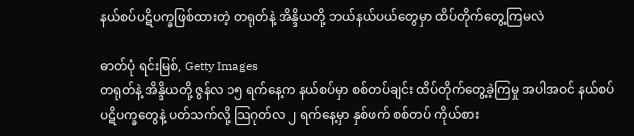နယ်စပ်ပဋိပက္ခဖြစ်ထားတဲ့ တရုတ်နဲ့ အိန္ဒိယတို့ ဘယ်နယ်ပယ်တွေမှာ ထိပ်တိုက်တွေ့ကြမလဲ

ဓာတ်ပုံ ရင်းမြစ်, Getty Images
တရုတ်နဲ့ အိန္ဒိယတို့ ဇွန်လ ၁၅ ရက်နေ့က နယ်စပ်မှာ စစ်တပ်ချင်း ထိပ်တိုက်တွေ့ခဲ့ကြမှု အပါအဝင် နယ်စပ် ပဋိပက္ခတွေနဲ့ ပတ်သက်လို့ သြဂုတ်လ ၂ ရက်နေ့မှာ နှစ်ဖက် စစ်တပ် ကိုယ်စား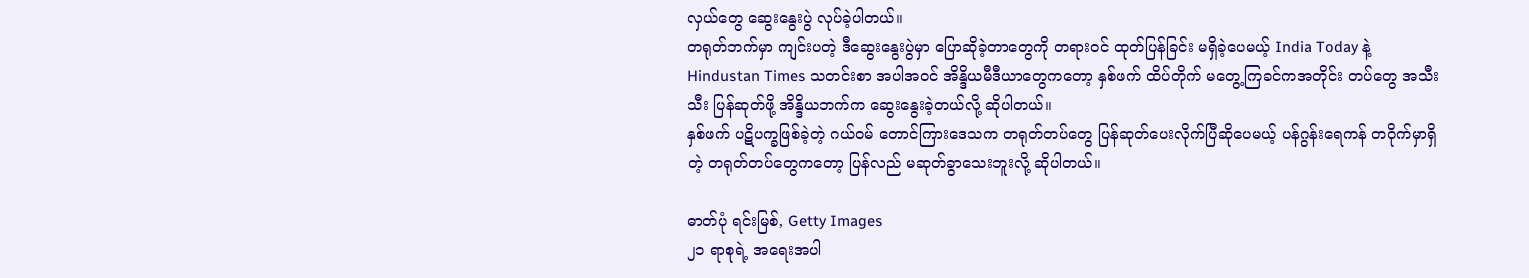လှယ်တွေ ဆွေးနွေးပွဲ လုပ်ခဲ့ပါတယ်။
တရုတ်ဘက်မှာ ကျင်းပတဲ့ ဒီဆွေးနွေးပွဲမှာ ပြောဆိုခဲ့တာတွေကို တရားဝင် ထုတ်ပြန်ခြင်း မရှိခဲ့ပေမယ့် India Today နဲ့ Hindustan Times သတင်းစာ အပါအဝင် အိန္ဒိယမီဒီယာတွေကတော့ နှစ်ဖက် ထိပ်တိုက် မတွေ့ကြခင်ကအတိုင်း တပ်တွေ အသီးသီး ပြန်ဆုတ်ဖို့ အိန္ဒိယဘက်က ဆွေးနွေးခဲ့တယ်လို့ ဆိုပါတယ်။
နှစ်ဖက် ပဋိပက္ခဖြစ်ခဲ့တဲ့ ဂယ်ဝမ် တောင်ကြားဒေသက တရုတ်တပ်တွေ ပြန်ဆုတ်ပေးလိုက်ပြီဆိုပေမယ့် ပန်ဂွန်းရေကန် တဝိုက်မှာရှိတဲ့ တရုတ်တပ်တွေကတော့ ပြန်လည် မဆုတ်ခွာသေးဘူးလို့ ဆိုပါတယ်။

ဓာတ်ပုံ ရင်းမြစ်, Getty Images
၂၁ ရာစုရဲ့ အရေးအပါ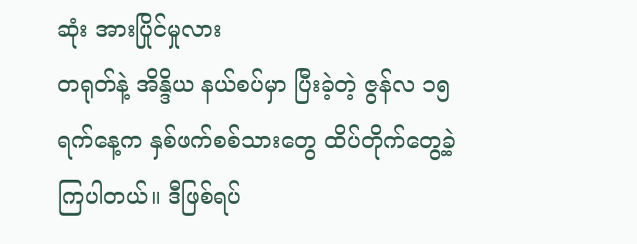ဆုံး အားပြိုင်မှုလား
တရုတ်နဲ့ အိန္ဒိယ နယ်စပ်မှာ ပြီးခဲ့တဲ့ ဇွန်လ ၁၅ ရက်နေ့က နှစ်ဖက်စစ်သားတွေ ထိပ်တိုက်တွေ့ခဲ့ကြပါတယ်။ ဒီဖြစ်ရပ်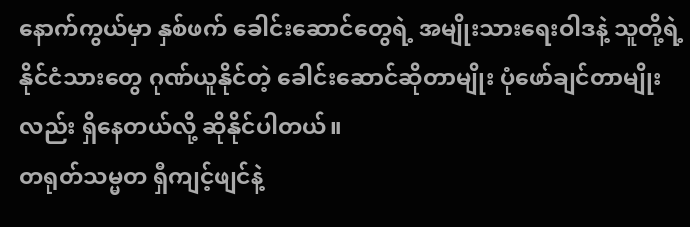နောက်ကွယ်မှာ နှစ်ဖက် ခေါင်းဆောင်တွေရဲ့ အမျိုးသားရေးဝါဒနဲ့ သူတို့ရဲ့ နိုင်ငံသားတွေ ဂုဏ်ယူနိုင်တဲ့ ခေါင်းဆောင်ဆိုတာမျိုး ပုံဖော်ချင်တာမျိုးလည်း ရှိနေတယ်လို့ ဆိုနိုင်ပါတယ်။
တရုတ်သမ္မတ ရှီကျင့်ဖျင်နဲ့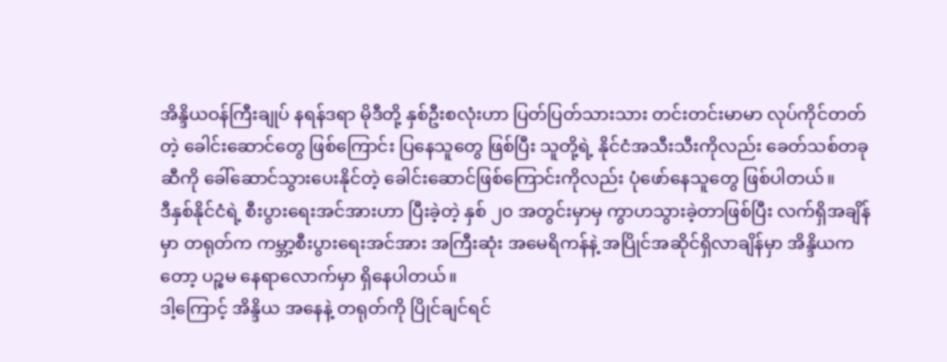အိန္ဒိယဝန်ကြီးချုပ် နရန်ဒရာ မိုဒီတို့ နှစ်ဦးစလုံးဟာ ပြတ်ပြတ်သားသား တင်းတင်းမာမာ လုပ်ကိုင်တတ်တဲ့ ခေါင်းဆောင်တွေ ဖြစ်ကြောင်း ပြနေသူတွေ ဖြစ်ပြီး သူတို့ရဲ့ နိုင်ငံအသီးသီးကိုလည်း ခေတ်သစ်တခုဆီကို ခေါ်ဆောင်သွားပေးနိုင်တဲ့ ခေါင်းဆောင်ဖြစ်ကြောင်းကိုလည်း ပုံဖော်နေသူတွေ ဖြစ်ပါတယ်။
ဒီနှစ်နိုင်ငံရဲ့ စီးပွားရေးအင်အားဟာ ပြီးခဲ့တဲ့ နှစ် ၂၀ အတွင်းမှာမှ ကွာဟသွားခဲ့တာဖြစ်ပြီး လက်ရှိအချိန်မှာ တရုတ်က ကမ္ဘာ့စီးပွားရေးအင်အား အကြီးဆုံး အမေရိကန်နဲ့ အပြိုင်အဆိုင်ရှိလာချိန်မှာ အိန္ဒိယကတော့ ပဉ္စမ နေရာလောက်မှာ ရှိနေပါတယ်။
ဒါ့ကြောင့် အိန္ဒိယ အနေနဲ့ တရုတ်ကို ပြိုင်ချင်ရင်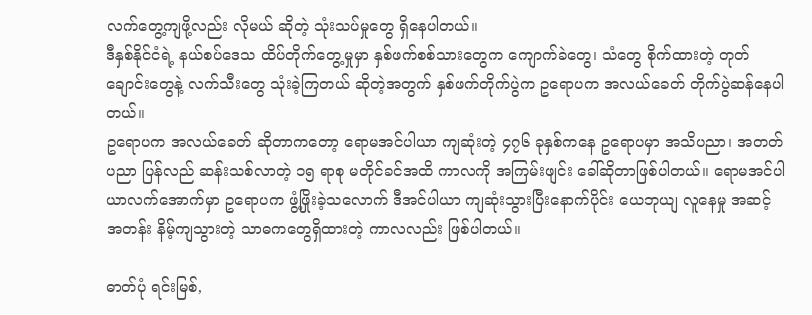လက်တွေ့ကျဖို့လည်း လိုမယ် ဆိုတဲ့ သုံးသပ်မှုတွေ ရှိနေပါတယ်။
ဒီနှစ်နိုင်ငံရဲ့ နယ်စပ်ဒေသ ထိပ်တိုက်တွေ့မှုမှာ နှစ်ဖက်စစ်သားတွေက ကျောက်ခဲတွေ၊ သံတွေ စိုက်ထားတဲ့ တုတ်ချောင်းတွေနဲ့ လက်သီးတွေ သုံးခဲ့ကြတယ် ဆိုတဲ့အတွက် နှစ်ဖက်တိုက်ပွဲက ဥရောပက အလယ်ခေတ် တိုက်ပွဲဆန်နေပါတယ်။
ဥရောပက အလယ်ခေတ် ဆိုတာကတော့ ရောမအင်ပါယာ ကျဆုံးတဲ့ ၄၇၆ ခုနှစ်ကနေ ဥရောပမှာ အသိပညာ၊ အတတ်ပညာ ပြန်လည် ဆန်းသစ်လာတဲ့ ၁၅ ရာစု မတိုင်ခင်အထိ ကာလကို အကြမ်းဖျင်း ခေါ်ဆိုတာဖြစ်ပါတယ်။ ရောမအင်ပါယာလက်အောက်မှာ ဥရောပက ဖွံ့ဖြိုးခဲ့သလောက် ဒီအင်ပါယာ ကျဆုံးသွားပြီးနောက်ပိုင်း ယေဘုယျ လူနေမှု အဆင့်အတန်း နိမ့်ကျသွားတဲ့ သာဓကတွေရှိထားတဲ့ ကာလလည်း ဖြစ်ပါတယ်။

ဓာတ်ပုံ ရင်းမြစ်,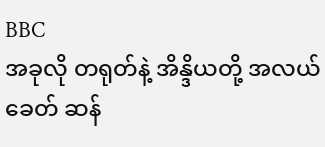BBC
အခုလို တရုတ်နဲ့ အိန္ဒိယတို့ အလယ်ခေတ် ဆန်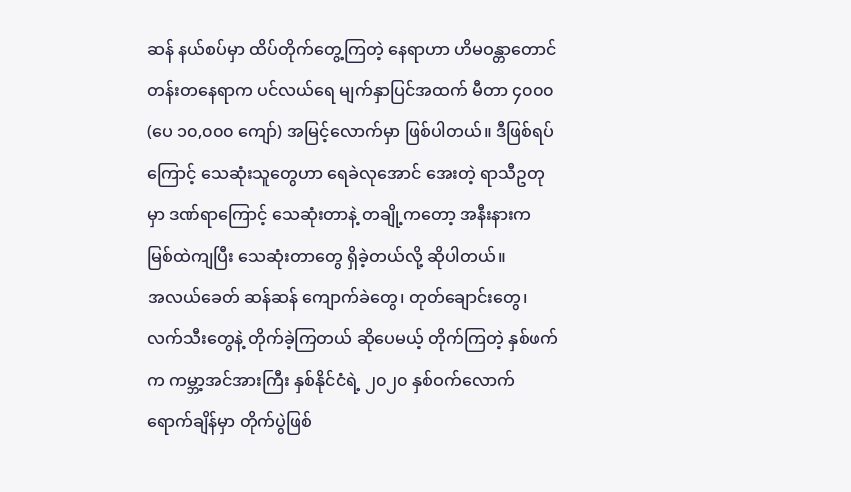ဆန် နယ်စပ်မှာ ထိပ်တိုက်တွေ့ကြတဲ့ နေရာဟာ ဟိမဝန္တာတောင်တန်းတနေရာက ပင်လယ်ရေ မျက်နှာပြင်အထက် မီတာ ၄၀၀၀ (ပေ ၁၀,၀၀၀ ကျော်) အမြင့်လောက်မှာ ဖြစ်ပါတယ်။ ဒီဖြစ်ရပ်ကြောင့် သေဆုံးသူတွေဟာ ရေခဲလုအောင် အေးတဲ့ ရာသီဥတုမှာ ဒဏ်ရာကြောင့် သေဆုံးတာနဲ့ တချို့ကတော့ အနီးနားက မြစ်ထဲကျပြီး သေဆုံးတာတွေ ရှိခဲ့တယ်လို့ ဆိုပါတယ်။
အလယ်ခေတ် ဆန်ဆန် ကျောက်ခဲတွေ၊ တုတ်ချောင်းတွေ၊ လက်သီးတွေနဲ့ တိုက်ခဲ့ကြတယ် ဆိုပေမယ့် တိုက်ကြတဲ့ နှစ်ဖက်က ကမ္ဘာ့အင်အားကြီး နှစ်နိုင်ငံရဲ့ ၂၀၂၀ နှစ်ဝက်လောက် ရောက်ချိန်မှာ တိုက်ပွဲဖြစ်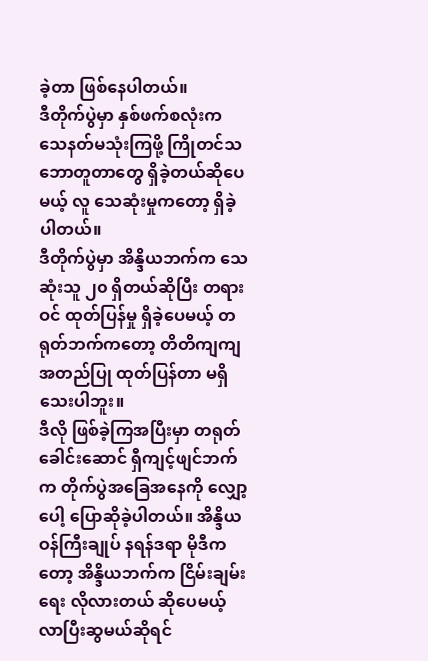ခဲ့တာ ဖြစ်နေပါတယ်။
ဒီတိုက်ပွဲမှာ နှစ်ဖက်စလုံးက သေနတ်မသုံးကြဖို့ ကြိုတင်သဘောတူတာတွေ ရှိခဲ့တယ်ဆိုပေမယ့် လူ သေဆုံးမှုကတော့ ရှိခဲ့ပါတယ်။
ဒီတိုက်ပွဲမှာ အိန္ဒိယဘက်က သေဆုံးသူ ၂၀ ရှိတယ်ဆိုပြီး တရားဝင် ထုတ်ပြန်မှု ရှိခဲ့ပေမယ့် တရုတ်ဘက်ကတော့ တိတိကျကျ အတည်ပြု ထုတ်ပြန်တာ မရှိသေးပါဘူး။
ဒီလို ဖြစ်ခဲ့ကြအပြီးမှာ တရုတ်ခေါင်းဆောင် ရှီကျင့်ဖျင်ဘက်က တိုက်ပွဲအခြေအနေကို လျှော့ပေါ့ ပြောဆိုခဲ့ပါတယ်။ အိန္ဒိယဝန်ကြီးချုပ် နရန်ဒရာ မိုဒီကတော့ အိန္ဒိယဘက်က ငြိမ်းချမ်းရေး လိုလားတယ် ဆိုပေမယ့် လာပြီးဆွမယ်ဆိုရင်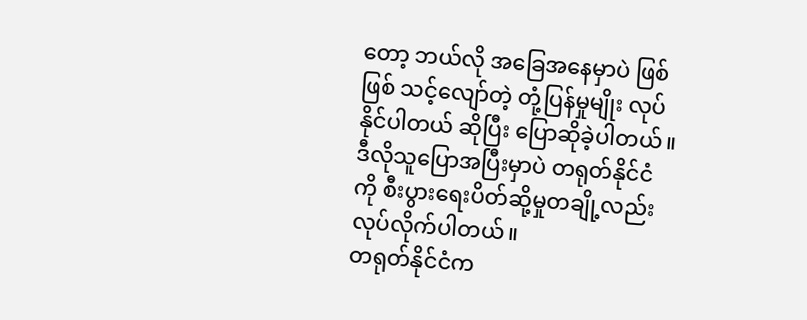တော့ ဘယ်လို အခြေအနေမှာပဲ ဖြစ်ဖြစ် သင့်လျော်တဲ့ တုံ့ပြန်မှုမျိုး လုပ်နိုင်ပါတယ် ဆိုပြီး ပြောဆိုခဲ့ပါတယ်။
ဒီလိုသူပြောအပြီးမှာပဲ တရုတ်နိုင်ငံကို စီးပွားရေးပိတ်ဆို့မှုတချို့လည်း လုပ်လိုက်ပါတယ်။
တရုတ်နိုင်ငံက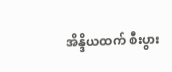အိန္ဒိယထက် စီးပွား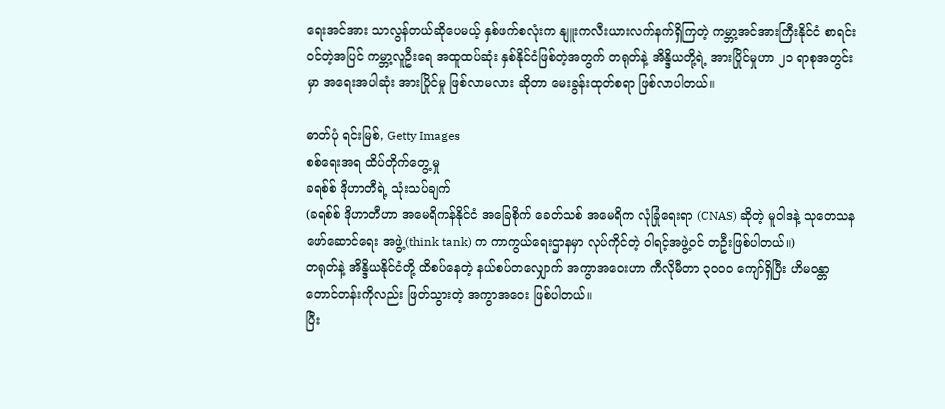ရေးအင်အား သာလွန်တယ်ဆိုပေမယ့် နှစ်ဖက်စလုံးက နျူးကလီးယားလက်နက်ရှိကြတဲ့ ကမ္ဘာ့အင်အားကြီးနိုင်ငံ စာရင်းဝင်တဲ့အပြင် ကမ္ဘာ့လူဦးရေ အထူထပ်ဆုံး နှစ်နိုင်ငံဖြစ်တဲ့အတွက် တရုတ်နဲ့ အိန္ဒိယတို့ရဲ့ အားပြိုင်မှုဟာ ၂၁ ရာစုအတွင်းမှာ အရေးအပါဆုံး အားပြိုင်မှု ဖြစ်လာမလား ဆိုတာ မေးခွန်းထုတ်စရာ ဖြစ်လာပါတယ်။

ဓာတ်ပုံ ရင်းမြစ်, Getty Images
စစ်ရေးအရ ထိပ်တိုက်တွေ့မှု
ခရစ်စ် ဒိုဟာတီရဲ့ သုံးသပ်ချက်
(ခရစ်စ် ဒိုဟာတီဟာ အမေရိကန်နိုင်ငံ အခြေစိုက် ခေတ်သစ် အမေရိက လုံခြုံရေးရာ (CNAS) ဆိုတဲ့ မူဝါဒနဲ့ သုတေသန ဖော်ဆောင်ရေး အဖွဲ့(think tank) က ကာကွယ်ရေးဌာနမှာ လုပ်ကိုင်တဲ့ ဝါရင့်အဖွဲ့ဝင် တဦးဖြစ်ပါတယ်။)
တရုတ်နဲ့ အိန္ဒိယနိုင်ငံတို့ ထိစပ်နေတဲ့ နယ်စပ်တလျှောက် အကွာအဝေးဟာ ကီလိုမီတာ ၃၀၀၀ ကျော်ရှိပြီး ဟိမဝန္တာတောင်တန်းကိုလည်း ဖြတ်သွားတဲ့ အကွာအဝေး ဖြစ်ပါတယ်။
ပြီး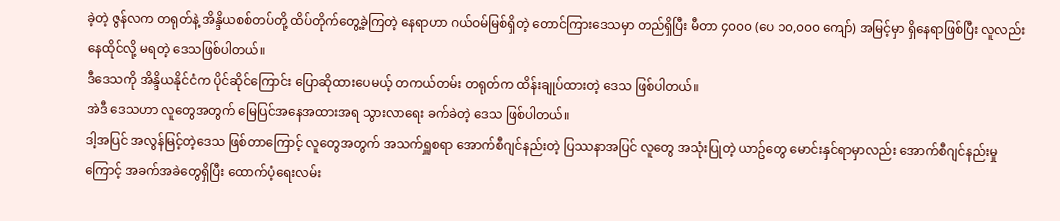ခဲ့တဲ့ ဇွန်လက တရုတ်နဲ့ အိန္ဒိယစစ်တပ်တို့ ထိပ်တိုက်တွေ့ခဲ့ကြတဲ့ နေရာဟာ ဂယ်ဝမ်မြစ်ရှိတဲ့ တောင်ကြားဒေသမှာ တည်ရှိပြီး မီတာ ၄၀၀၀ (ပေ ၁၀,၀၀၀ ကျော်) အမြင့်မှာ ရှိနေရာဖြစ်ပြီး လူလည်း နေထိုင်လို့ မရတဲ့ ဒေသဖြစ်ပါတယ်။
ဒီဒေသကို အိန္ဒိယနိုင်ငံက ပိုင်ဆိုင်ကြောင်း ပြောဆိုထားပေမယ့် တကယ်တမ်း တရုတ်က ထိန်းချုပ်ထားတဲ့ ဒေသ ဖြစ်ပါတယ်။
အဲဒီ ဒေသဟာ လူတွေအတွက် မြေပြင်အနေအထားအရ သွားလာရေး ခက်ခဲတဲ့ ဒေသ ဖြစ်ပါတယ်။
ဒါ့အပြင် အလွန်မြင့်တဲ့ဒေသ ဖြစ်တာကြောင့် လူတွေအတွက် အသက်ရှူစရာ အောက်စီဂျင်နည်းတဲ့ ပြဿနာအပြင် လူတွေ အသုံးပြုတဲ့ ယာဥ်တွေ မောင်းနှင်ရာမှာလည်း အောက်စီဂျင်နည်းမှုကြောင့် အခက်အခဲတွေရှိပြီး ထောက်ပံ့ရေးလမ်း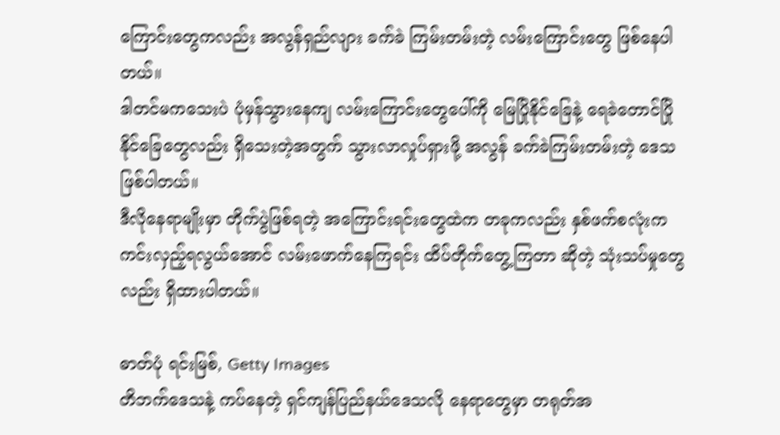ကြောင်းတွေကလည်း အလွန်ရှည်လျား ခက်ခဲ ကြမ်းတမ်းတဲ့ လမ်းကြောင်းတွေ ဖြစ်နေပါတယ်။
ဒါတင်မကသေးပဲ ပုံမှန်သွားနေကျ လမ်းကြောင်းတွေပေါ်ကို မြေပြိုနိုင်ခြေနဲ့ ရေခဲတောင်ပြိုနိုင်ခြေတွေလည်း ရှိသေးတဲ့အတွက် သွားလာလှုပ်ရှားဖို့ အလွန် ခက်ခဲကြမ်းတမ်းတဲ့ ဒေသ ဖြစ်ပါတယ်။
ဒီလိုနေရာမျိုးမှာ တိုက်ပွဲဖြစ်ရတဲ့ အကြောင်းရင်းတွေထဲက တခုကလည်း နှစ်ဖက်စလုံးက ကင်းလှည့်ရလွယ်အောင် လမ်းဖောက်နေကြရင်း ထိပ်တိုက်တွေ့ကြတာ ဆိုတဲ့ သုံးသပ်မှုတွေလည်း ရှိထားပါတယ်။

ဓာတ်ပုံ ရင်းမြစ်, Getty Images
တိဘက်ဒေသနဲ့ ကပ်နေတဲ့ ရှင်ကျန်ပြည်နယ်ဒေသလို နေရာတွေမှာ တရုတ်အ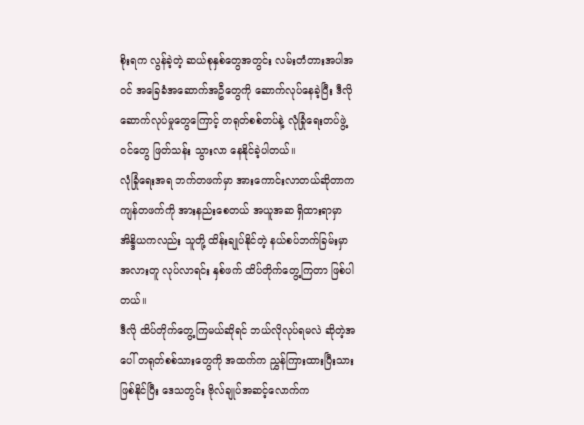စိုးရက လွန်ခဲ့တဲ့ ဆယ်စုနှစ်တွေအတွင်း လမ်းတံတားအပါအဝင် အခြေခံအဆောက်အဦတွေကို ဆောက်လုပ်နေခဲ့ပြီး ဒီလို ဆောက်လုပ်မှုတွေကြောင့် တရုတ်စစ်တပ်နဲ့ လုံခြုံရေးတပ်ဖွဲ့ဝင်တွေ ဖြတ်သန်း သွားလာ နေနိုင်ခဲ့ပါတယ်။
လုံခြုံရေးအရ ဘက်တဖက်မှာ အားကောင်းလာတယ်ဆိုတာက ကျန်တဖက်ကို အားနည်းစေတယ် အယူအဆ ရှိထားရာမှာ အိန္ဒိယကလည်း သူတို့ ထိန်းချုပ်နိုင်တဲ့ နယ်စပ်ဘက်ခြမ်းမှာ အလားတူ လုပ်လာရင်း နှစ်ဖက် ထိပ်တိုက်တွေ့ကြတာ ဖြစ်ပါတယ်။
ဒီလို ထိပ်တိုက်တွေ့ကြမယ်ဆိုရင် ဘယ်လိုလုပ်ရမလဲ ဆိုတဲ့အပေါ် တရုတ်စစ်သားတွေကို အထက်က ညွှန်ကြားထားပြီးသား ဖြစ်နိုင်ပြီး ဒေသတွင်း ဗိုလ်ချုပ်အဆင့်လောက်က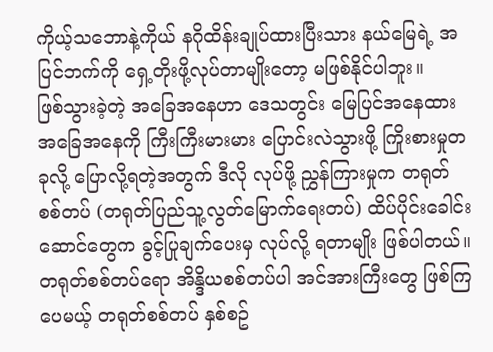ကိုယ့်သဘောနဲ့ကိုယ် နဂိုထိန်းချုပ်ထားပြီးသား နယ်မြေရဲ့ အပြင်ဘက်ကို ရှေ့တိုးဖို့လုပ်တာမျိုးတော့ မဖြစ်နိုင်ပါဘူး။
ဖြစ်သွားခဲ့တဲ့ အခြေအနေဟာ ဒေသတွင်း မြေပြင်အနေထား အခြေအနေကို ကြီးကြီးမားမား ပြောင်းလဲသွားဖို့ ကြိုးစားမှုတခုလို့ ပြောလို့ရတဲ့အတွက် ဒီလို လုပ်ဖို့ ညွှန်ကြားမှုက တရုတ်စစ်တပ် (တရုတ်ပြည်သူ့လွတ်မြောက်ရေးတပ်) ထိပ်ပိုင်းခေါင်းဆောင်တွေက ခွင့်ပြုချက်ပေးမှ လုပ်လို့ ရတာမျိုး ဖြစ်ပါတယ်။
တရုတ်စစ်တပ်ရော အိန္ဒိယစစ်တပ်ပါ အင်အားကြီးတွေ ဖြစ်ကြပေမယ့် တရုတ်စစ်တပ် နှစ်စဥ်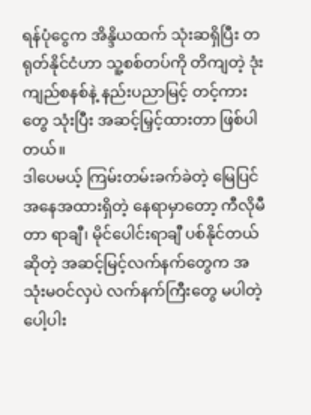ရန်ပုံငွေက အိန္ဒိယထက် သုံးဆရှိပြီး တရုတ်နိုင်ငံဟာ သူ့စစ်တပ်ကို တိကျတဲ့ ဒုံးကျည်စနစ်နဲ့ နည်းပညာမြင့် တင့်ကားတွေ သုံးပြီး အဆင့်မြှင့်ထားတာ ဖြစ်ပါတယ်။
ဒါပေမယ့် ကြမ်းတမ်းခက်ခဲတဲ့ မြေပြင်အနေအထားရှိတဲ့ နေရာမှာတော့ ကီလိုမီတာ ရာချီ၊ မိုင်ပေါင်းရာချီ ပစ်နိုင်တယ်ဆိုတဲ့ အဆင့်မြင့်လက်နက်တွေက အသုံးမဝင်လှပဲ လက်နက်ကြီးတွေ မပါတဲ့ ပေါ့ပါး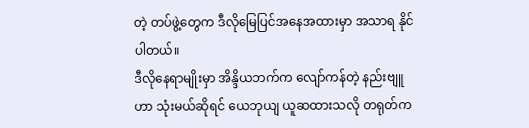တဲ့ တပ်ဖွဲ့တွေက ဒီလိုမြေပြင်အနေအထားမှာ အသာရ နိုင်ပါတယ်။
ဒီလိုနေရာမျိုးမှာ အိန္ဒိယဘက်က လျော်ကန်တဲ့ နည်းဗျူဟာ သုံးမယ်ဆိုရင် ယေဘုယျ ယူဆထားသလို တရုတ်က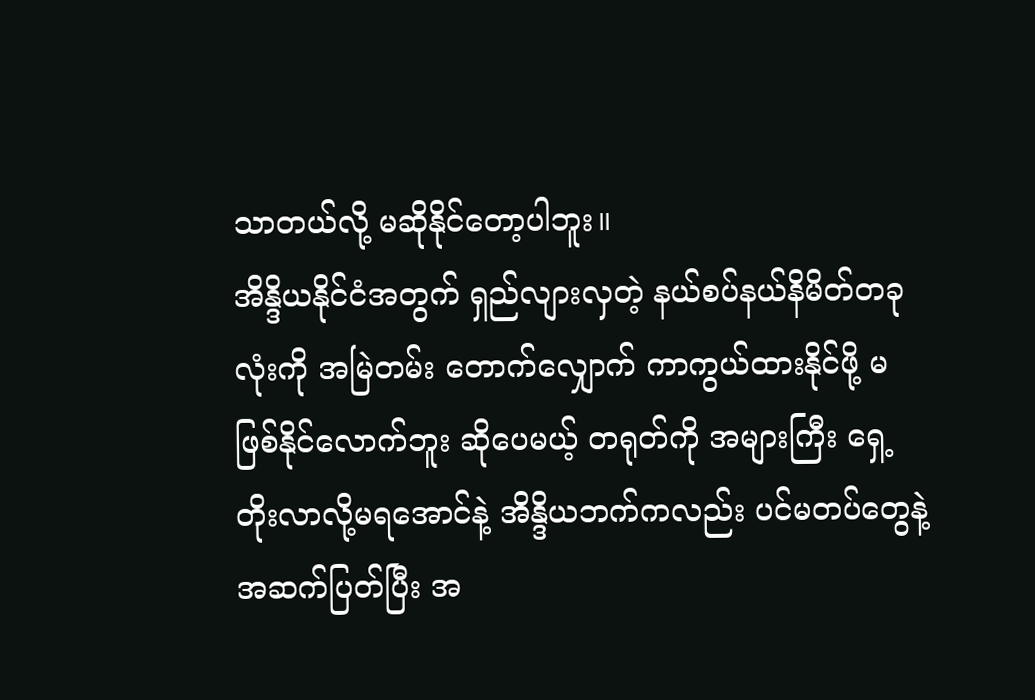သာတယ်လို့ မဆိုနိုင်တော့ပါဘူး။
အိန္ဒိယနိုင်ငံအတွက် ရှည်လျားလှတဲ့ နယ်စပ်နယ်နိမိတ်တခုလုံးကို အမြဲတမ်း တောက်လျှောက် ကာကွယ်ထားနိုင်ဖို့ မဖြစ်နိုင်လောက်ဘူး ဆိုပေမယ့် တရုတ်ကို အများကြီး ရှေ့တိုးလာလို့မရအောင်နဲ့ အိန္ဒိယဘက်ကလည်း ပင်မတပ်တွေနဲ့ အဆက်ပြတ်ပြီး အ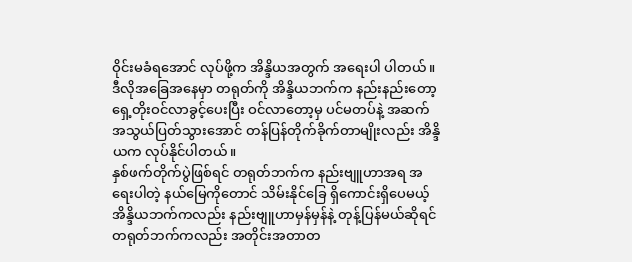ဝိုင်းမခံရအောင် လုပ်ဖို့က အိန္ဒိယအတွက် အရေးပါ ပါတယ်။
ဒီလိုအခြေအနေမှာ တရုတ်ကို အိန္ဒိယဘက်က နည်းနည်းတော့ ရှေ့တိုးဝင်လာခွင့်ပေးပြီး ဝင်လာတော့မှ ပင်မတပ်နဲ့ အဆက်အသွယ်ပြတ်သွားအောင် တန်ပြန်တိုက်ခိုက်တာမျိုးလည်း အိန္ဒိယက လုပ်နိုင်ပါတယ်။
နှစ်ဖက်တိုက်ပွဲဖြစ်ရင် တရုတ်ဘက်က နည်းဗျူဟာအရ အရေးပါတဲ့ နယ်မြေကိုတောင် သိမ်းနိုင်ခြေ ရှိကောင်းရှိပေမယ့် အိန္ဒိယဘက်ကလည်း နည်းဗျူဟာမှန်မှန်နဲ့ တုန့်ပြန်မယ်ဆိုရင် တရုတ်ဘက်ကလည်း အတိုင်းအတာတ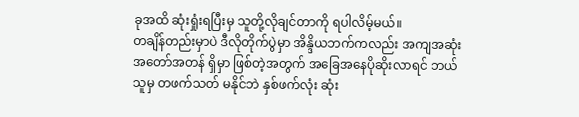ခုအထိ ဆုံးရှုံးရပြီးမှ သူတို့လိုချင်တာကို ရပါလိမ့်မယ်။
တချိန်တည်းမှာပဲ ဒီလိုတိုက်ပွဲမှာ အိန္ဒိယဘက်ကလည်း အကျအဆုံး အတော်အတန် ရှိမှာ ဖြစ်တဲ့အတွက် အခြေအနေပိုဆိုးလာရင် ဘယ်သူမှ တဖက်သတ် မနိုင်ဘဲ နှစ်ဖက်လုံး ဆုံး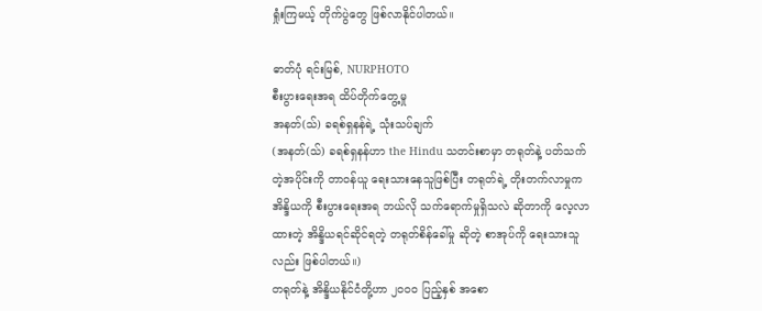ရှုံးကြမယ့် တိုက်ပွဲတွေ ဖြစ်လာနိုင်ပါတယ်။

ဓာတ်ပုံ ရင်းမြစ်, NURPHOTO
စီးပွားရေးအရ ထိပ်တိုက်တွေ့မှု
အနတ်(သ်) ခရစ်ရှနန်ရဲ့ သုံးသပ်ချက်
(အနတ်(သ်) ခရစ်ရှနန်ဟာ the Hindu သတင်းစာမှာ တရုတ်နဲ့ ပတ်သက်တဲ့အပိုင်းကို တာဝန်ယူ ရေးသားနေသူဖြစ်ပြီး တရုတ်ရဲ့ တိုးတက်လာမှုက အိန္ဒိယကို စီးပွားရေးအရ ဘယ်လို သက်ရောက်မှုရှိသလဲ ဆိုတာကို လေ့လာထားတဲ့ အိန္ဒိယရင်ဆိုင်ရတဲ့ တရုတ်စိန်ခေါ်မှု ဆိုတဲ့ စာအုပ်ကို ရေးသားသူလည်း ဖြစ်ပါတယ်။)
တရုတ်နဲ့ အိန္ဒိယနိုင်ငံတို့ဟာ ၂၀၀၀ ပြည့်နှစ် အစော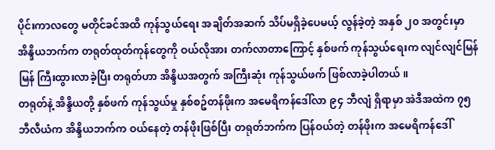ပိုင်းကာလတွေ မတိုင်ခင်အထိ ကုန်သွယ်ရေး အချိတ်အဆက် သိပ်မရှိခဲ့ပေမယ့် လွန်ခဲ့တဲ့ အနှစ် ၂၀ အတွင်းမှာ အိန္ဒိယဘက်က တရုတ်ထုတ်ကုန်တွေကို ဝယ်လိုအား တက်လာတာကြောင့် နှစ်ဖက် ကုန်သွယ်ရေးက လျင်လျင်မြန်မြန် ကြီးထွားလာခဲ့ပြီး တရုတ်ဟာ အိန္ဒိယအတွက် အကြီးဆုံး ကုန်သွယ်ဖက် ဖြစ်လာခဲ့ပါတယ်။
တရုတ်နဲ့ အိန္ဒိယတို့ နှစ်ဖက် ကုန်သွယ်မှု နှစ်စဥ်တန်ဖိုးက အမေရိကန်ဒေါ်လာ ၉၄ ဘီလျံ ရှိရာမှာ အဲဒီအထဲက ၇၅ ဘီလီယံက အိန္ဒိယဘက်က ဝယ်နေတဲ့ တန်ဖိုးဖြစ်ပြီး တရုတ်ဘက်က ပြန်ဝယ်တဲ့ တန်ဖိုးက အမေရိကန်ဒေါ်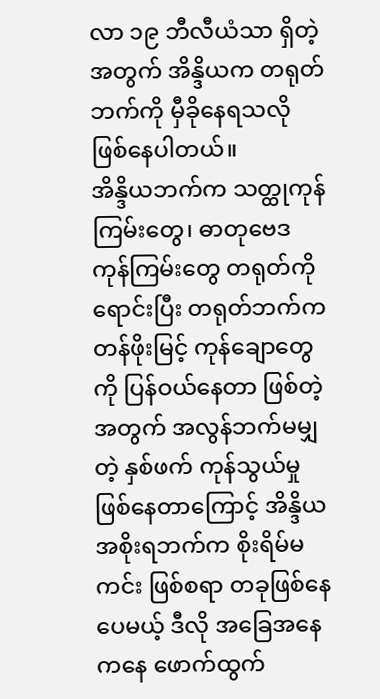လာ ၁၉ ဘီလီယံသာ ရှိတဲ့အတွက် အိန္ဒိယက တရုတ်ဘက်ကို မှီခိုနေရသလို ဖြစ်နေပါတယ်။
အိန္ဒိယဘက်က သတ္ထုကုန်ကြမ်းတွေ၊ ဓာတုဗေဒ ကုန်ကြမ်းတွေ တရုတ်ကိုရောင်းပြီး တရုတ်ဘက်က တန်ဖိုးမြင့် ကုန်ချောတွေကို ပြန်ဝယ်နေတာ ဖြစ်တဲ့အတွက် အလွန်ဘက်မမျှတဲ့ နှစ်ဖက် ကုန်သွယ်မှု ဖြစ်နေတာကြောင့် အိန္ဒိယအစိုးရဘက်က စိုးရိမ်မကင်း ဖြစ်စရာ တခုဖြစ်နေပေမယ့် ဒီလို အခြေအနေကနေ ဖောက်ထွက်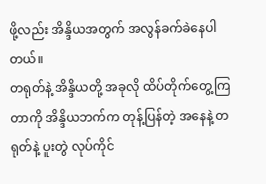ဖို့လည်း အိန္ဒိယအတွက် အလွန်ခက်ခဲနေပါတယ်။
တရုတ်နဲ့ အိန္ဒိယတို့ အခုလို ထိပ်တိုက်တွေ့ကြတာကို အိန္ဒိယဘက်က တုန့်ပြန်တဲ့ အနေနဲ့ တရုတ်နဲ့ ပူးတွဲ လုပ်ကိုင်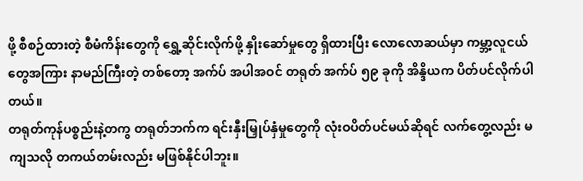ဖို့ စီစဉ်ထားတဲ့ စီမံကိန်းတွေကို ရွှေ့ဆိုင်းလိုက်ဖို့ နှိုးဆော်မှုတွေ ရှိထားပြီး လောလောဆယ်မှာ ကမ္ဘာ့လူငယ်တွေအကြား နာမည်ကြီးတဲ့ တစ်တော့ အက်ပ် အပါအဝင် တရုတ် အက်ပ် ၅၉ ခုကို အိန္ဒိယက ပိတ်ပင်လိုက်ပါတယ်။
တရုတ်ကုန်ပစ္စည်းနဲ့တကွ တရုတ်ဘက်က ရင်းနှီးမြှုပ်နှံမှုတွေကို လုံးဝပိတ်ပင်မယ်ဆိုရင် လက်တွေ့လည်း မကျသလို တကယ်တမ်းလည်း မဖြစ်နိုင်ပါဘူး။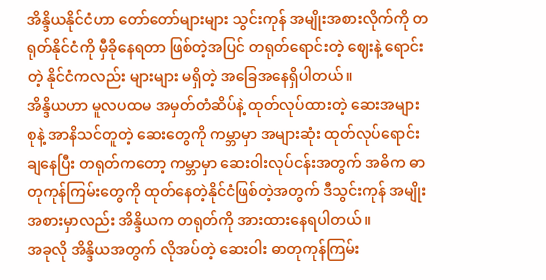အိန္ဒိယနိုင်ငံဟာ တော်တော်များများ သွင်းကုန် အမျိုးအစားလိုက်ကို တရုတ်နိုင်ငံကို မှီခိုနေရတာ ဖြစ်တဲ့အပြင် တရုတ်ရောင်းတဲ့ ဈေးနဲ့ ရောင်းတဲ့ နိုင်ငံကလည်း များများ မရှိတဲ့ အခြေအနေရှိပါတယ်။
အိန္ဒိယဟာ မူလပထမ အမှတ်တံဆိပ်နဲ့ ထုတ်လုပ်ထားတဲ့ ဆေးအများစုနဲ့ အာနိသင်တူတဲ့ ဆေးတွေကို ကမ္ဘာမှာ အများဆုံး ထုတ်လုပ်ရောင်းချနေပြီး တရုတ်ကတော့ ကမ္ဘာမှာ ဆေးဝါးလုပ်ငန်းအတွက် အဓိက ဓာတုကုန်ကြမ်းတွေကို ထုတ်နေတဲ့နိုင်ငံဖြစ်တဲ့အတွက် ဒီသွင်းကုန် အမျိုးအစားမှာလည်း အိန္ဒိယက တရုတ်ကို အားထားနေရပါတယ်။
အခုလို အိန္ဒိယအတွက် လိုအပ်တဲ့ ဆေးဝါး ဓာတုကုန်ကြမ်း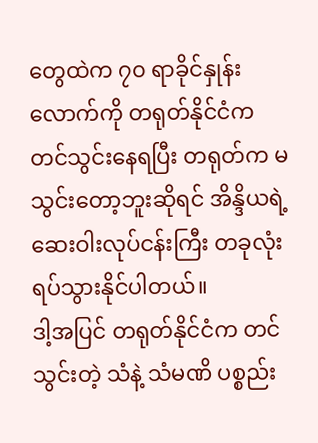တွေထဲက ၇၀ ရာခိုင်နှုန်းလောက်ကို တရုတ်နိုင်ငံက တင်သွင်းနေရပြီး တရုတ်က မသွင်းတော့ဘူးဆိုရင် အိန္ဒိယရဲ့ ဆေးဝါးလုပ်ငန်းကြီး တခုလုံး ရပ်သွားနိုင်ပါတယ်။
ဒါ့အပြင် တရုတ်နိုင်ငံက တင်သွင်းတဲ့ သံနဲ့ သံမဏိ ပစ္စည်း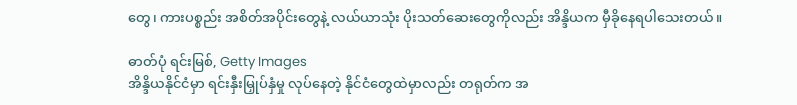တွေ၊ ကားပစ္စည်း အစိတ်အပိုင်းတွေနဲ့ လယ်ယာသုံး ပိုးသတ်ဆေးတွေကိုလည်း အိန္ဒိယက မှီခိုနေရပါသေးတယ်။

ဓာတ်ပုံ ရင်းမြစ်, Getty Images
အိန္ဒိယနိုင်ငံမှာ ရင်းနှီးမြှုပ်နှံမှု လုပ်နေတဲ့ နိုင်ငံတွေထဲမှာလည်း တရုတ်က အ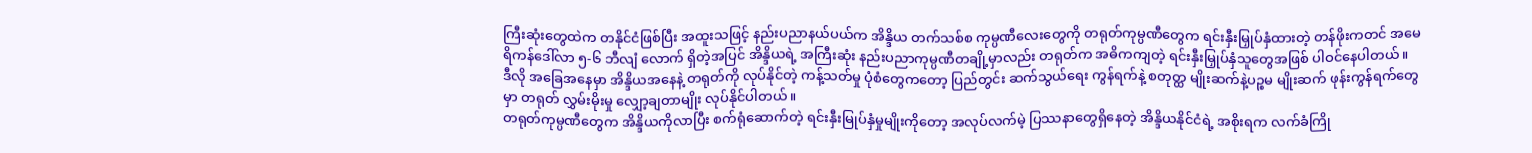ကြီးဆုံးတွေထဲက တနိုင်ငံဖြစ်ပြီး အထူးသဖြင့် နည်းပညာနယ်ပယ်က အိန္ဒိယ တက်သစ်စ ကုမ္ပဏီလေးတွေကို တရုတ်ကုမ္ပဏီတွေက ရင်းနှီးမြှုပ်နှံထားတဲ့ တန်ဖိုးကတင် အမေရိကန်ဒေါ်လာ ၅-၆ ဘီလျံ လောက် ရှိတဲ့အပြင် အိန္ဒိယရဲ့ အကြီးဆုံး နည်းပညာကုမ္ပဏီတချို့မှာလည်း တရုတ်က အဓိကကျတဲ့ ရင်းနှီးမြှုပ်နှံသူတွေအဖြစ် ပါဝင်နေပါတယ်။
ဒီလို အခြေအနေမှာ အိန္ဒိယအနေနဲ့ တရုတ်ကို လုပ်နိုင်တဲ့ ကန့်သတ်မှု ပုံစံတွေကတော့ ပြည်တွင်း ဆက်သွယ်ရေး ကွန်ရက်နဲ့ စတုတ္ထ မျိုးဆက်နဲ့ပဉ္စမ မျိုးဆက် ဖုန်းကွန်ရက်တွေမှာ တရုတ် လွှမ်းမိုးမှု လျှော့ချတာမျိုး လုပ်နိုင်ပါတယ်။
တရုတ်ကုမ္ပဏီတွေက အိန္ဒိယကိုလာပြီး စက်ရုံဆောက်တဲ့ ရင်းနှီးမြုပ်နှံမှုမျိုးကိုတော့ အလုပ်လက်မဲ့ ပြဿနာတွေရှိနေတဲ့ အိန္ဒိယနိုင်ငံရဲ့ အစိုးရက လက်ခံကြို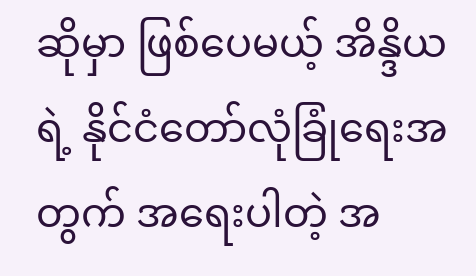ဆိုမှာ ဖြစ်ပေမယ့် အိန္ဒိယရဲ့ နိုင်ငံတော်လုံခြုံရေးအတွက် အရေးပါတဲ့ အ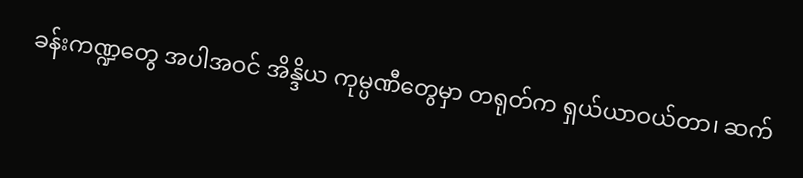ခန်းကဏ္ဍတွေ အပါအဝင် အိန္ဒိယ ကုမ္ပဏီတွေမှာ တရုတ်က ရှယ်ယာဝယ်တာ၊ ဆက်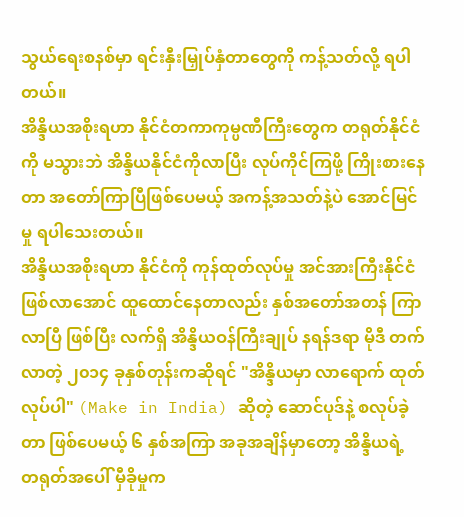သွယ်ရေးစနစ်မှာ ရင်းနှီးမြှုပ်နှံတာတွေကို ကန့်သတ်လို့ ရပါတယ်။
အိန္ဒိယအစိုးရဟာ နိုင်ငံတကာကုမ္ပဏီကြီးတွေက တရုတ်နိုင်ငံကို မသွားဘဲ အိန္ဒိယနိုင်ငံကိုလာပြီး လုပ်ကိုင်ကြဖို့ ကြိုးစားနေတာ အတော်ကြာပြီဖြစ်ပေမယ့် အကန့်အသတ်နဲ့ပဲ အောင်မြင်မှု ရပါသေးတယ်။
အိန္ဒိယအစိုးရဟာ နိုင်ငံကို ကုန်ထုတ်လုပ်မှု အင်အားကြီးနိုင်ငံဖြစ်လာအောင် ထူထောင်နေတာလည်း နှစ်အတော်အတန် ကြာလာပြီ ဖြစ်ပြီး လက်ရှိ အိန္ဒိယဝန်ကြီးချုပ် နရန်ဒရာ မိုဒီ တက်လာတဲ့ ၂၀၁၄ ခုနှစ်တုန်းကဆိုရင် "အိန္ဒိယမှာ လာရောက် ထုတ်လုပ်ပါ" (Make in India) ဆိုတဲ့ ဆောင်ပုဒ်နဲ့ စလုပ်ခဲ့တာ ဖြစ်ပေမယ့် ၆ နှစ်အကြာ အခုအချိန်မှာတော့ အိန္ဒိယရဲ့ တရုတ်အပေါ် မှီခိုမှုက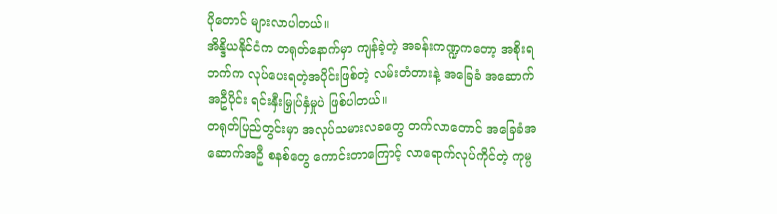ပိုတောင် များလာပါတယ်။
အိန္ဒိယနိုင်ငံက တရုတ်နောက်မှာ ကျန်ခဲ့တဲ့ အခန်းကဏ္ဍကတော့ အစိုးရဘက်က လုပ်ပေးရတဲ့အပိုင်းဖြစ်တဲ့ လမ်းတံတားနဲ့ အခြေခံ အဆောက်အဦပိုင်း ရင်းနှီးမြှုပ်နှံမှုပဲ ဖြစ်ပါတယ်။
တရုတ်ပြည်တွင်းမှာ အလုပ်သမားလခတွေ တက်လာတောင် အခြေခံအဆောက်အဦ စနစ်တွေ ကောင်းတာကြောင့် လာရောက်လုပ်ကိုင်တဲ့ ကုမ္ပ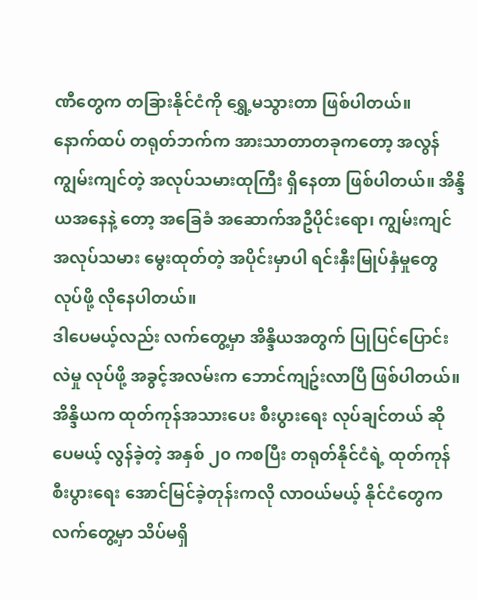ဏီတွေက တခြားနိုင်ငံကို ရွှေ့မသွားတာ ဖြစ်ပါတယ်။
နောက်ထပ် တရုတ်ဘက်က အားသာတာတခုကတော့ အလွန်ကျွမ်းကျင်တဲ့ အလုပ်သမားထုကြီး ရှိနေတာ ဖြစ်ပါတယ်။ အိန္ဒိယအနေနဲ့ တော့ အခြေခံ အဆောက်အဦပိုင်းရော၊ ကျွမ်းကျင်အလုပ်သမား မွေးထုတ်တဲ့ အပိုင်းမှာပါ ရင်းနှီးမြုပ်နှံမှုတွေ လုပ်ဖို့ လိုနေပါတယ်။
ဒါပေမယ့်လည်း လက်တွေ့မှာ အိန္ဒိယအတွက် ပြုပြင်ပြောင်းလဲမှု လုပ်ဖို့ အခွင့်အလမ်းက ဘောင်ကျဥ်းလာပြီ ဖြစ်ပါတယ်။
အိန္ဒိယက ထုတ်ကုန်အသားပေး စီးပွားရေး လုပ်ချင်တယ် ဆိုပေမယ့် လွန်ခဲ့တဲ့ အနှစ် ၂၀ ကစပြီး တရုတ်နိုင်ငံရဲ့ ထုတ်ကုန်စီးပွားရေး အောင်မြင်ခဲ့တုန်းကလို လာဝယ်မယ့် နိုင်ငံတွေက လက်တွေ့မှာ သိပ်မရှိ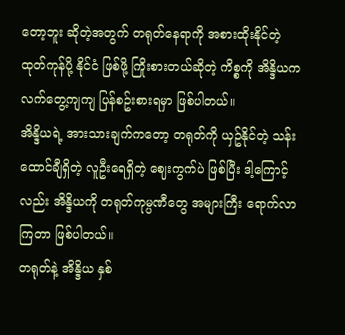တော့ဘူး ဆိုတဲ့အတွက် တရုတ်နေရာကို အစားထိုးနိုင်တဲ့ ထုတ်ကုန်ပို့ နိုင်ငံ ဖြစ်ဖို့ ကြိုးစားတယ်ဆိုတဲ့ ကိစ္စကို အိန္ဒိယက လက်တွေ့ကျကျ ပြန်စဥ်းစားရမှာ ဖြစ်ပါတယ်။
အိန္ဒိယရဲ့ အားသားချက်ကတော့ တရုတ်ကို ယှဥ်နိုင်တဲ့ သန်းထောင်ချီရှိတဲ့ လူဦးရေရှိတဲ့ ဈေးကွက်ပဲ ဖြစ်ပြီး ဒါ့ကြောင့်လည်း အိန္ဒိယကို တရုတ်ကုမ္ပဏီတွေ အများကြီး ရောက်လာကြတာ ဖြစ်ပါတယ်။
တရုတ်နဲ့ အိန္ဒိယ နှစ်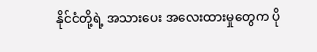နိုင်ငံတို့ရဲ့ အသားပေး အလေးထားမှုတွေက ပို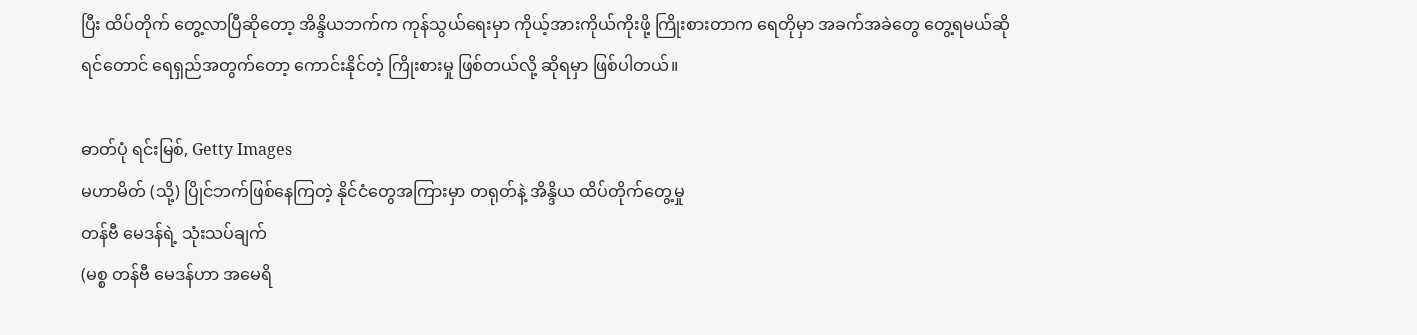ပြီး ထိပ်တိုက် တွေ့လာပြီဆိုတော့ အိန္ဒိယဘက်က ကုန်သွယ်ရေးမှာ ကိုယ့်အားကိုယ်ကိုးဖို့ ကြိုးစားတာက ရေတိုမှာ အခက်အခဲတွေ တွေ့ရမယ်ဆိုရင်တောင် ရေရှည်အတွက်တော့ ကောင်းနိုင်တဲ့ ကြိုးစားမှု ဖြစ်တယ်လို့ ဆိုရမှာ ဖြစ်ပါတယ်။

ဓာတ်ပုံ ရင်းမြစ်, Getty Images
မဟာမိတ် (သို့) ပြိုင်ဘက်ဖြစ်နေကြတဲ့ နိုင်ငံတွေအကြားမှာ တရုတ်နဲ့ အိန္ဒိယ ထိပ်တိုက်တွေ့မှု
တန်ဗီ မေဒန်ရဲ့ သုံးသပ်ချက်
(မစ္စ တန်ဗီ မေဒန်ဟာ အမေရိ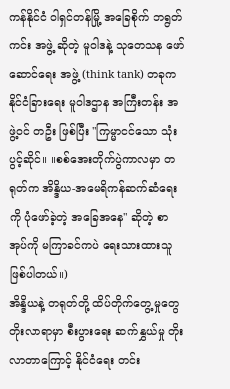ကန်နိုင်ငံ ဝါရှင်တန်မြို့ အခြေစိုက် ဘရွတ်ကင်း အဖွဲ့ ဆိုတဲ့ မူဝါဒနဲ့ သုတေသန ဖော်ဆောင်ရေး အဖွဲ့ (think tank) တခုက နိုင်ငံခြားရေး မူဝါဒဌာန အကြီးတန်း အဖွဲ့ဝင် တဦး ဖြစ်ပြီး "ကြမ္မာငင်သော သုံးပွင့်ဆိုင်။ ။စစ်အေးတိုက်ပွဲကာလမှာ တရုတ်က အိန္ဒိယ-အမေရိကန်ဆက်ဆံရေးကို ပုံဖော်ခဲ့တဲ့ အခြေအနေ" ဆိုတဲ့ စာအုပ်ကို မကြာခင်ကပဲ ရေးသားထားသူ ဖြစ်ပါတယ်။)
အိန္ဒိယနဲ့ တရုတ်တို့ ထိပ်တိုက်တွေ့မှုတွေ တိုးလာရာမှာ စီးပွားရေး ဆက်နွှယ်မှု တိုးလာတာကြောင့် နိုင်ငံရေး တင်း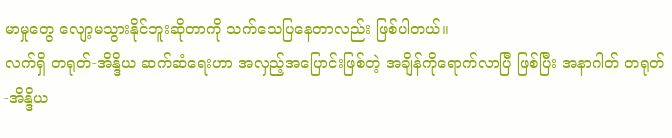မာမှုတွေ လျော့မသွားနိုင်ဘူးဆိုတာကို သက်သေပြနေတာလည်း ဖြစ်ပါတယ်။
လက်ရှိ တရုတ်-အိန္ဒိယ ဆက်ဆံရေးဟာ အလှည့်အပြောင်းဖြစ်တဲ့ အချိန်ကိုရောက်လာပြီ ဖြစ်ပြီး အနာဂါတ် တရုတ်-အိန္ဒိယ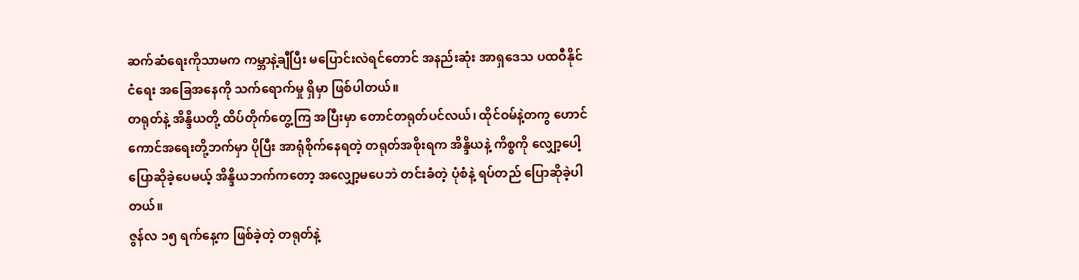ဆက်ဆံရေးကိုသာမက ကမ္ဘာနဲ့ချီပြီး မပြောင်းလဲရင်တောင် အနည်းဆုံး အာရှဒေသ ပထဝီနိုင်ငံရေး အခြေအနေကို သက်ရောက်မှု ရှိမှာ ဖြစ်ပါတယ်။
တရုတ်နဲ့ အိန္ဒိယတို့ ထိပ်တိုက်တွေ့ကြ အပြီးမှာ တောင်တရုတ်ပင်လယ်၊ ထိုင်ဝမ်နဲ့တကွ ဟောင်ကောင်အရေးတို့ဘက်မှာ ပိုပြီး အာရုံစိုက်နေရတဲ့ တရုတ်အစိုးရက အိန္ဒိယနဲ့ ကိစ္စကို လျှော့ပေါ့ ပြောဆိုခဲ့ပေမယ့် အိန္ဒိယဘက်ကတော့ အလျှော့မပေဘဲ တင်းခံတဲ့ ပုံစံနဲ့ ရပ်တည် ပြောဆိုခဲ့ပါတယ်။
ဇွန်လ ၁၅ ရက်နေ့က ဖြစ်ခဲ့တဲ့ တရုတ်နဲ့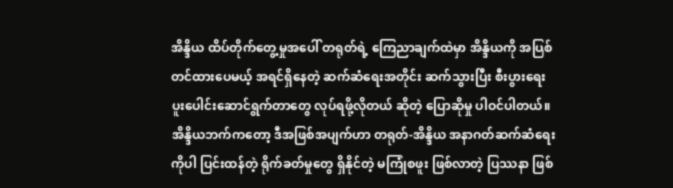အိန္ဒိယ ထိပ်တိုက်တွေ့မှုအပေါ် တရုတ်ရဲ့ ကြေညာချက်ထဲမှာ အိန္ဒိယကို အပြစ်တင်ထားပေမယ့် အရင်ရှိနေတဲ့ ဆက်ဆံရေးအတိုင်း ဆက်သွားပြီး စီးပွားရေး ပူးပေါင်းဆောင်ရွက်တာတွေ လုပ်ရဖို့လိုတယ် ဆိုတဲ့ ပြောဆိုမှု ပါဝင်ပါတယ်။ အိန္ဒိယဘက်ကတော့ ဒီအဖြစ်အပျက်ဟာ တရုတ်-အိန္ဒိယ အနာဂတ်ဆက်ဆံရေးကိုပါ ပြင်းထန်တဲ့ ရိုက်ခတ်မှုတွေ ရှိနိုင်တဲ့ မကြုံစဖူး ဖြစ်လာတဲ့ ပြဿနာ ဖြစ်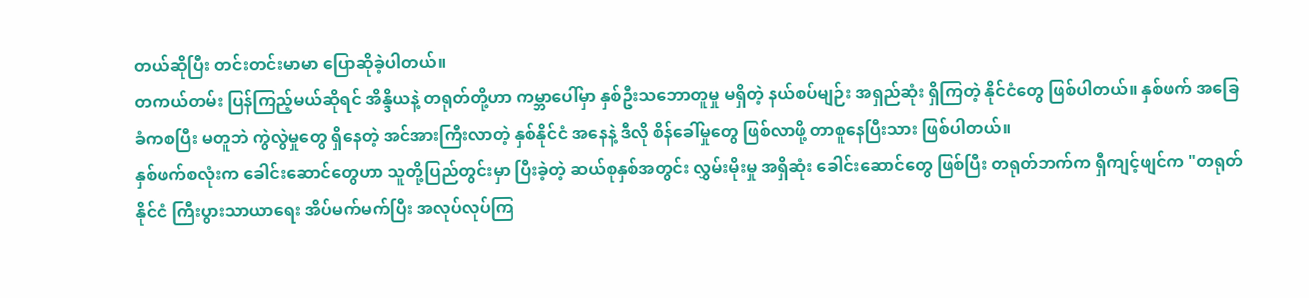တယ်ဆိုပြီး တင်းတင်းမာမာ ပြောဆိုခဲ့ပါတယ်။
တကယ်တမ်း ပြန်ကြည့်မယ်ဆိုရင် အိန္ဒိယနဲ့ တရုတ်တို့ဟာ ကမ္ဘာပေါ်မှာ နှစ်ဦးသဘောတူမှု မရှိတဲ့ နယ်စပ်မျဉ်း အရှည်ဆုံး ရှိကြတဲ့ နိုင်ငံတွေ ဖြစ်ပါတယ်။ နှစ်ဖက် အခြေခံကစပြီး မတူဘဲ ကွဲလွဲမှုတွေ ရှိနေတဲ့ အင်အားကြီးလာတဲ့ နှစ်နိုင်ငံ အနေနဲ့ ဒီလို စိန်ခေါ်မှုတွေ ဖြစ်လာဖို့ တာစူနေပြီးသား ဖြစ်ပါတယ်။
နှစ်ဖက်စလုံးက ခေါင်းဆောင်တွေဟာ သူတို့ပြည်တွင်းမှာ ပြီးခဲ့တဲ့ ဆယ်စုနှစ်အတွင်း လွှမ်းမိုးမှု အရှိဆုံး ခေါင်းဆောင်တွေ ဖြစ်ပြီး တရုတ်ဘက်က ရှီကျင့်ဖျင်က "တရုတ်နိုင်ငံ ကြီးပွားသာယာရေး အိပ်မက်မက်ပြီး အလုပ်လုပ်ကြ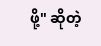ဖို့" ဆိုတဲ့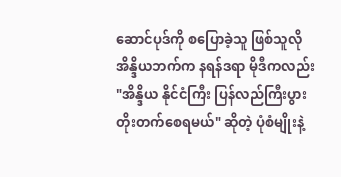ဆောင်ပုဒ်ကို စပြောခဲ့သူ ဖြစ်သူလို အိန္ဒိယဘက်က နရန်ဒရာ မိုဒီကလည်း "အိန္ဒိယ နိုင်ငံကြီး ပြန်လည်ကြီးပွား တိုးတက်စေရမယ်" ဆိုတဲ့ ပုံစံမျိုးနဲ့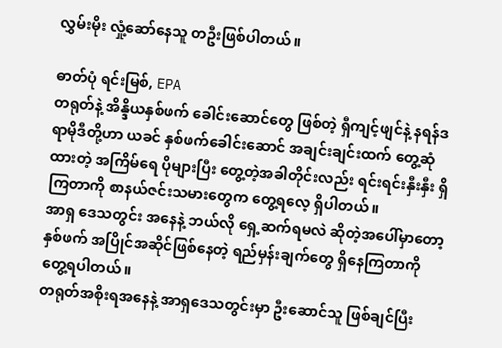လွှမ်းမိုး လှုံ့ဆော်နေသူ တဦးဖြစ်ပါတယ်။

ဓာတ်ပုံ ရင်းမြစ်, EPA
တရုတ်နဲ့ အိန္ဒိယနှစ်ဖက် ခေါင်းဆောင်တွေ ဖြစ်တဲ့ ရှီကျင့်ဖျင်နဲ့ နရန်ဒရာမိုဒီတို့ဟာ ယခင် နှစ်ဖက်ခေါင်းဆောင် အချင်းချင်းထက် တွေ့ဆုံထားတဲ့ အကြိမ်ရေ ပိုများပြီး တွေ့တဲ့အခါတိုင်းလည်း ရင်းရင်းနှီးနှီး ရှိကြတာကို စာနယ်ဇင်းသမားတွေက တွေ့ရလေ့ ရှိပါတယ်။
အာရှ ဒေသတွင်း အနေနဲ့ ဘယ်လို ရှေ့ဆက်ရမလဲ ဆိုတဲ့အပေါ်မှာတော့ နှစ်ဖက် အပြိုင်အဆိုင်ဖြစ်နေတဲ့ ရည်မှန်းချက်တွေ ရှိနေကြတာကို တွေ့ရပါတယ်။
တရုတ်အစိုးရအနေနဲ့ အာရှဒေသတွင်းမှာ ဦးဆောင်သူ ဖြစ်ချင်ပြီး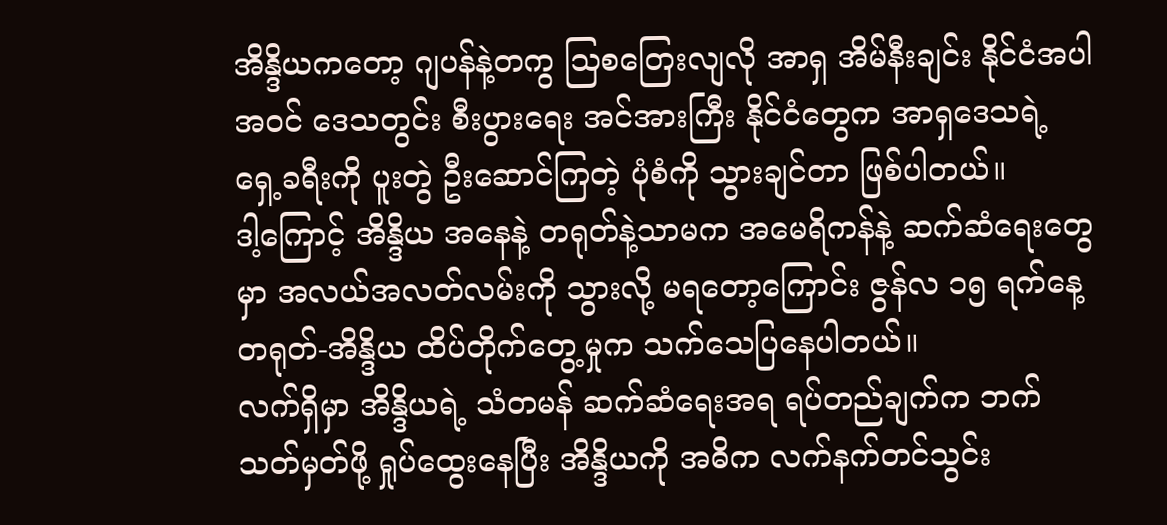အိန္ဒိယကတော့ ဂျပန်နဲ့တကွ သြစတြေးလျလို အာရှ အိမ်နီးချင်း နိုင်ငံအပါအဝင် ဒေသတွင်း စီးပွားရေး အင်အားကြီး နိုင်ငံတွေက အာရှဒေသရဲ့ ရှေ့ခရီးကို ပူးတွဲ ဦးဆောင်ကြတဲ့ ပုံစံကို သွားချင်တာ ဖြစ်ပါတယ်။
ဒါ့ကြောင့် အိန္ဒိယ အနေနဲ့ တရုတ်နဲ့သာမက အမေရိကန်နဲ့ ဆက်ဆံရေးတွေမှာ အလယ်အလတ်လမ်းကို သွားလို့ မရတော့ကြောင်း ဇွန်လ ၁၅ ရက်နေ့ တရုတ်-အိန္ဒိယ ထိပ်တိုက်တွေ့မှုက သက်သေပြနေပါတယ်။
လက်ရှိမှာ အိန္ဒိယရဲ့ သံတမန် ဆက်ဆံရေးအရ ရပ်တည်ချက်က ဘက်သတ်မှတ်ဖို့ ရှုပ်ထွေးနေပြီး အိန္ဒိယကို အဓိက လက်နက်တင်သွင်း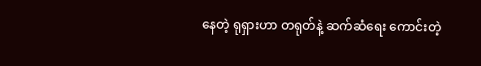နေတဲ့ ရုရှားဟာ တရုတ်နဲ့ ဆက်ဆံရေး ကောင်းတဲ့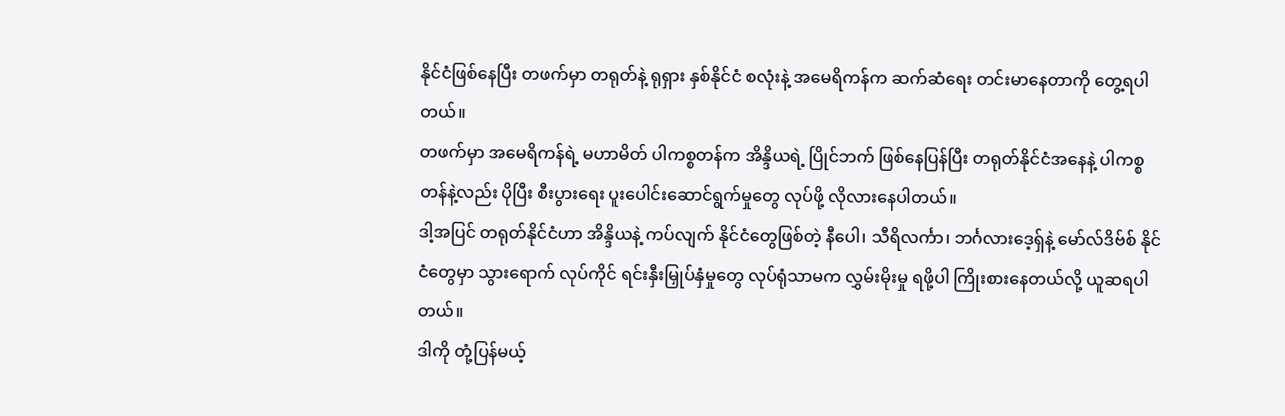နိုင်ငံဖြစ်နေပြီး တဖက်မှာ တရုတ်နဲ့ ရုရှား နှစ်နိုင်ငံ စလုံးနဲ့ အမေရိကန်က ဆက်ဆံရေး တင်းမာနေတာကို တွေ့ရပါတယ်။
တဖက်မှာ အမေရိကန်ရဲ့ မဟာမိတ် ပါကစ္စတန်က အိန္ဒိယရဲ့ ပြိုင်ဘက် ဖြစ်နေပြန်ပြီး တရုတ်နိုင်ငံအနေနဲ့ ပါကစ္စတန်နဲ့လည်း ပိုပြီး စီးပွားရေး ပူးပေါင်းဆောင်ရွက်မှုတွေ လုပ်ဖို့ လိုလားနေပါတယ်။
ဒါ့အပြင် တရုတ်နိုင်ငံဟာ အိန္ဒိယနဲ့ ကပ်လျက် နိုင်ငံတွေဖြစ်တဲ့ နီပေါ၊ သီရိလင်္ကာ၊ ဘင်္ဂလားဒေ့ရှ်နဲ့ မော်လ်ဒိဗ်စ် နိုင်ငံတွေမှာ သွားရောက် လုပ်ကိုင် ရင်းနှီးမြှုပ်နှံမှုတွေ လုပ်ရုံသာမက လွှမ်းမိုးမှု ရဖို့ပါ ကြိုးစားနေတယ်လို့ ယူဆရပါတယ်။
ဒါကို တုံ့ပြန်မယ့်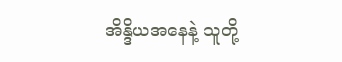အိန္ဒိယအနေနဲ့ သူတို့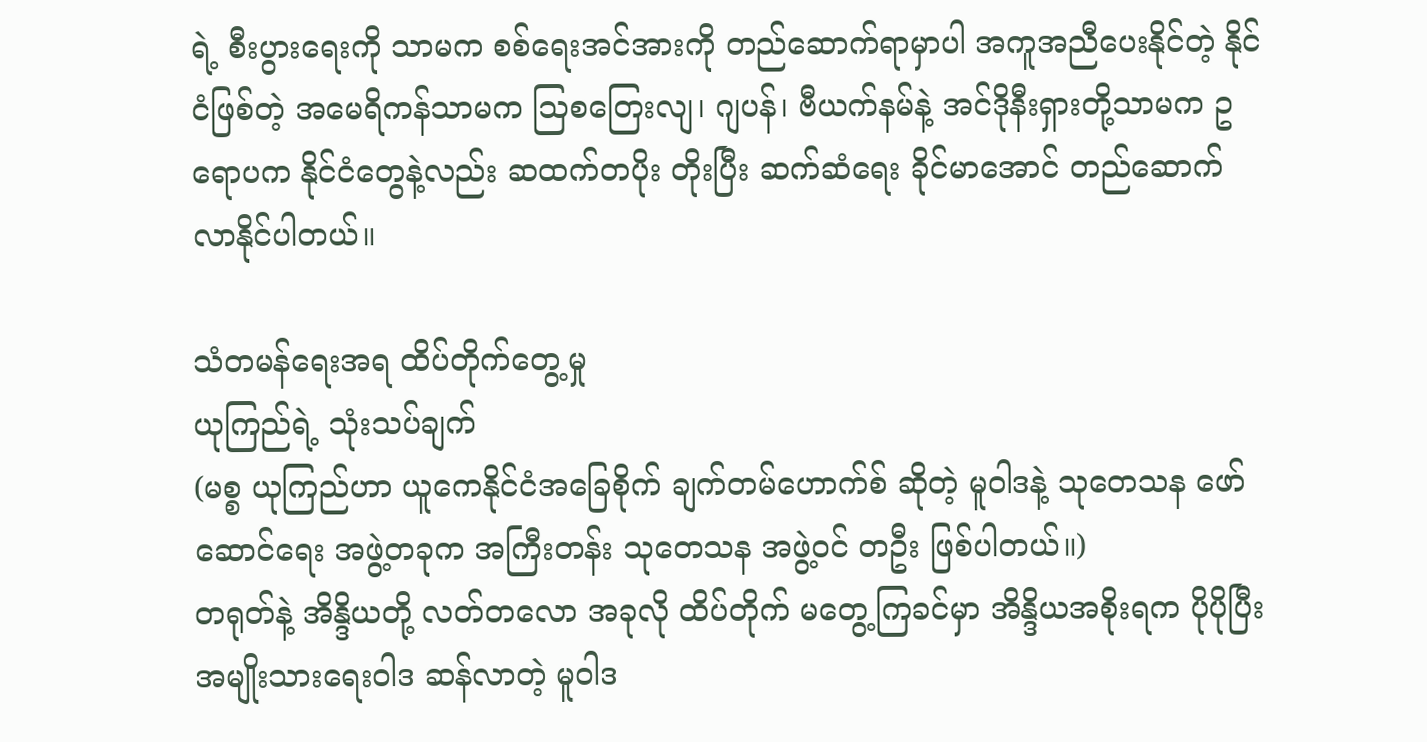ရဲ့ စီးပွားရေးကို သာမက စစ်ရေးအင်အားကို တည်ဆောက်ရာမှာပါ အကူအညီပေးနိုင်တဲ့ နိုင်ငံဖြစ်တဲ့ အမေရိကန်သာမက သြစတြေးလျ၊ ဂျပန်၊ ဗီယက်နမ်နဲ့ အင်ဒိုနီးရှားတို့သာမက ဥရောပက နိုင်ငံတွေနဲ့လည်း ဆထက်တပိုး တိုးပြီး ဆက်ဆံရေး ခိုင်မာအောင် တည်ဆောက်လာနိုင်ပါတယ်။

သံတမန်ရေးအရ ထိပ်တိုက်တွေ့မှု
ယုကြည်ရဲ့ သုံးသပ်ချက်
(မစ္စ ယုကြည်ဟာ ယူကေနိုင်ငံအခြေစိုက် ချက်တမ်ဟောက်စ် ဆိုတဲ့ မူဝါဒနဲ့ သုတေသန ဖော်ဆောင်ရေး အဖွဲ့တခုက အကြီးတန်း သုတေသန အဖွဲ့ဝင် တဦး ဖြစ်ပါတယ်။)
တရုတ်နဲ့ အိန္ဒိယတို့ လတ်တလော အခုလို ထိပ်တိုက် မတွေ့ကြခင်မှာ အိန္ဒိယအစိုးရက ပိုပိုပြီး အမျိုးသားရေးဝါဒ ဆန်လာတဲ့ မူဝါဒ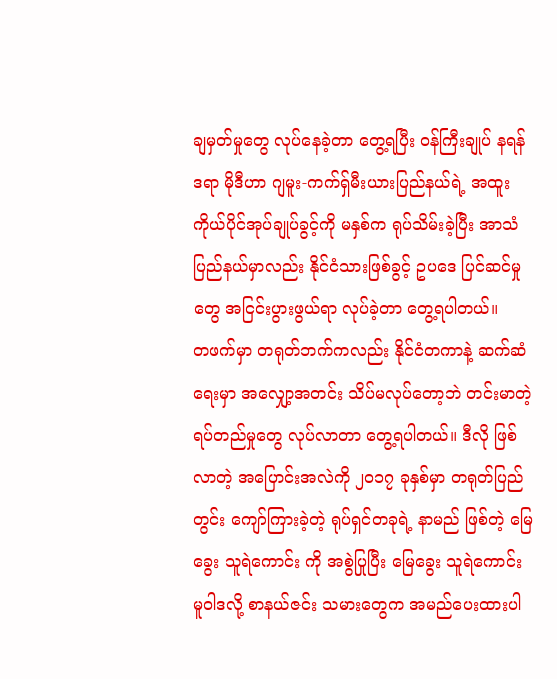ချမှတ်မှုတွေ လုပ်နေခဲ့တာ တွေ့ရပြီး ဝန်ကြီးချုပ် နရန်ဒရာ မိုဒီဟာ ဂျမူး-ကက်ရှ်မီးယားပြည်နယ်ရဲ့ အထူးကိုယ်ပိုင်အုပ်ချုပ်ခွင့်ကို မနှစ်က ရုပ်သိမ်းခဲ့ပြီး အာသံ ပြည်နယ်မှာလည်း နိုင်ငံသားဖြစ်ခွင့် ဥပဒေ ပြင်ဆင်မှုတွေ အငြင်းပွားဖွယ်ရာ လုပ်ခဲ့တာ တွေ့ရပါတယ်။
တဖက်မှာ တရုတ်ဘက်ကလည်း နိုင်ငံတကာနဲ့ ဆက်ဆံရေးမှာ အလျှော့အတင်း သိပ်မလုပ်တော့ဘဲ တင်းမာတဲ့ ရပ်တည်မှုတွေ လုပ်လာတာ တွေ့ရပါတယ်။ ဒီလို ဖြစ်လာတဲ့ အပြောင်းအလဲကို ၂၀၁၇ ခုနှစ်မှာ တရုတ်ပြည်တွင်း ကျော်ကြားခဲ့တဲ့ ရုပ်ရှင်တခုရဲ့ နာမည် ဖြစ်တဲ့ မြေခွေး သူရဲကောင်း ကို အစွဲပြုပြီး မြေခွေး သူရဲကောင်း မူဝါဒလို့ စာနယ်ဇင်း သမားတွေက အမည်ပေးထားပါ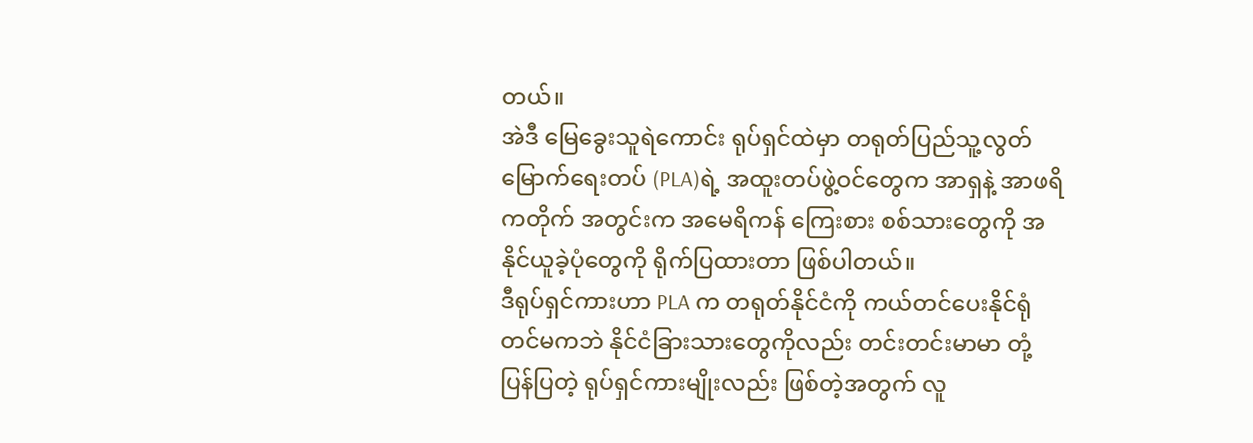တယ်။
အဲဒီ မြေခွေးသူရဲကောင်း ရုပ်ရှင်ထဲမှာ တရုတ်ပြည်သူ့လွတ်မြောက်ရေးတပ် (PLA)ရဲ့ အထူးတပ်ဖွဲ့ဝင်တွေက အာရှနဲ့ အာဖရိကတိုက် အတွင်းက အမေရိကန် ကြေးစား စစ်သားတွေကို အနိုင်ယူခဲ့ပုံတွေကို ရိုက်ပြထားတာ ဖြစ်ပါတယ်။
ဒီရုပ်ရှင်ကားဟာ PLA က တရုတ်နိုင်ငံကို ကယ်တင်ပေးနိုင်ရုံတင်မကဘဲ နိုင်ငံခြားသားတွေကိုလည်း တင်းတင်းမာမာ တုံ့ပြန်ပြတဲ့ ရုပ်ရှင်ကားမျိုးလည်း ဖြစ်တဲ့အတွက် လူ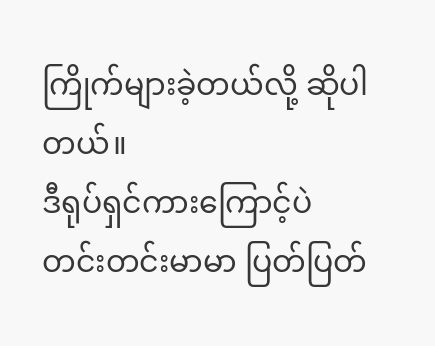ကြိုက်များခဲ့တယ်လို့ ဆိုပါတယ်။
ဒီရုပ်ရှင်ကားကြောင့်ပဲ တင်းတင်းမာမာ ပြတ်ပြတ်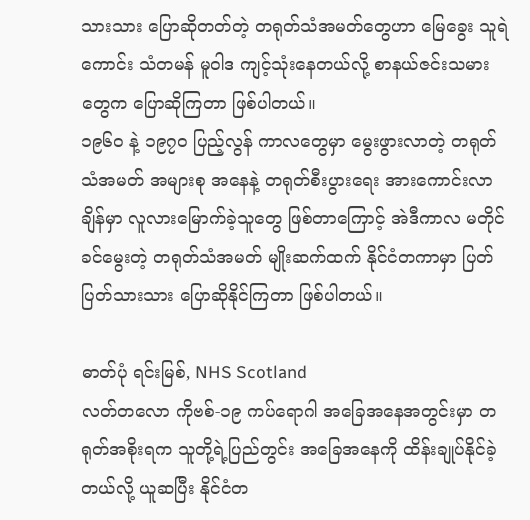သားသား ပြောဆိုတတ်တဲ့ တရုတ်သံအမတ်တွေဟာ မြေခွေး သူရဲကောင်း သံတမန် မူဝါဒ ကျင့်သုံးနေတယ်လို့ စာနယ်ဇင်းသမားတွေက ပြောဆိုကြတာ ဖြစ်ပါတယ်။
၁၉၆၀ နဲ့ ၁၉၇၀ ပြည့်လွန် ကာလတွေမှာ မွေးဖွားလာတဲ့ တရုတ်သံအမတ် အများစု အနေနဲ့ တရုတ်စီးပွားရေး အားကောင်းလာချိန်မှာ လူလားမြောက်ခဲ့သူတွေ ဖြစ်တာကြောင့် အဲဒီကာလ မတိုင်ခင်မွေးတဲ့ တရုတ်သံအမတ် မျိုးဆက်ထက် နိုင်ငံတကာမှာ ပြတ်ပြတ်သားသား ပြောဆိုနိုင်ကြတာ ဖြစ်ပါတယ်။

ဓာတ်ပုံ ရင်းမြစ်, NHS Scotland
လတ်တလော ကိုဗစ်-၁၉ ကပ်ရောဂါ အခြေအနေအတွင်းမှာ တရုတ်အစိုးရက သူတို့ရဲ့ပြည်တွင်း အခြေအနေကို ထိန်းချုပ်နိုင်ခဲ့တယ်လို့ ယူဆပြီး နိုင်ငံတ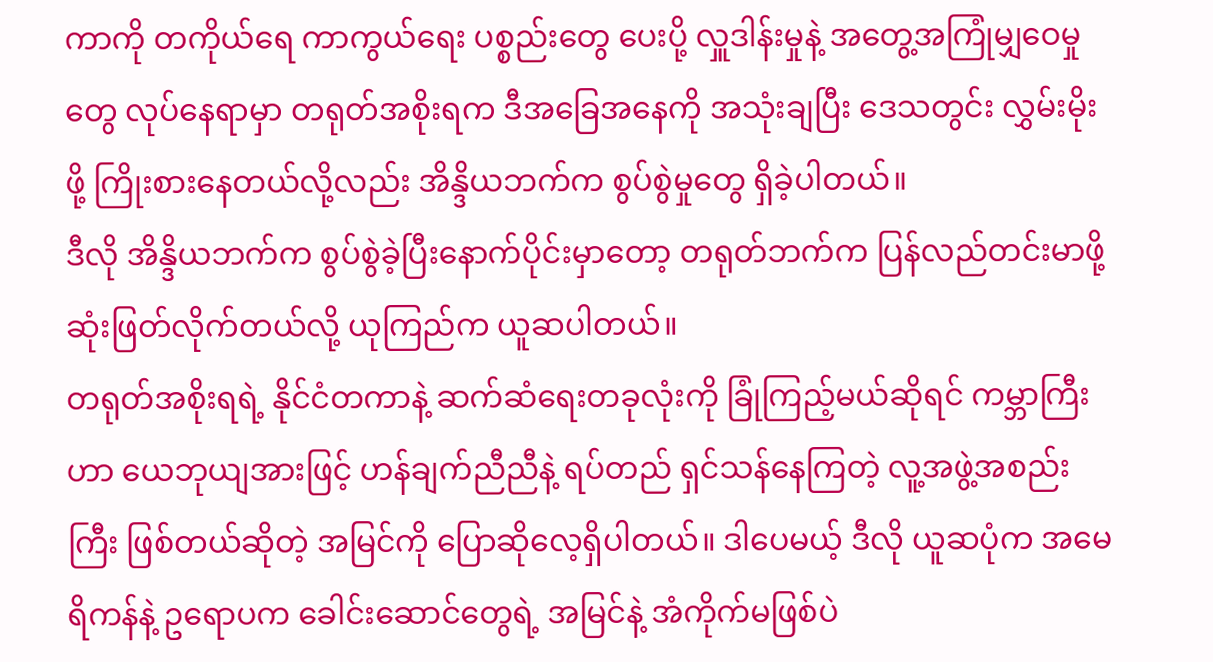ကာကို တကိုယ်ရေ ကာကွယ်ရေး ပစ္စည်းတွေ ပေးပို့ လှူဒါန်းမှုနဲ့ အတွေ့အကြုံမျှဝေမှုတွေ လုပ်နေရာမှာ တရုတ်အစိုးရက ဒီအခြေအနေကို အသုံးချပြီး ဒေသတွင်း လွှမ်းမိုးဖို့ ကြိုးစားနေတယ်လို့လည်း အိန္ဒိယဘက်က စွပ်စွဲမှုတွေ ရှိခဲ့ပါတယ်။
ဒီလို အိန္ဒိယဘက်က စွပ်စွဲခဲ့ပြီးနောက်ပိုင်းမှာတော့ တရုတ်ဘက်က ပြန်လည်တင်းမာဖို့ ဆုံးဖြတ်လိုက်တယ်လို့ ယုကြည်က ယူဆပါတယ်။
တရုတ်အစိုးရရဲ့ နိုင်ငံတကာနဲ့ ဆက်ဆံရေးတခုလုံးကို ခြုံကြည့်မယ်ဆိုရင် ကမ္ဘာကြီးဟာ ယေဘုယျအားဖြင့် ဟန်ချက်ညီညီနဲ့ ရပ်တည် ရှင်သန်နေကြတဲ့ လူ့အဖွဲ့အစည်းကြီး ဖြစ်တယ်ဆိုတဲ့ အမြင်ကို ပြောဆိုလေ့ရှိပါတယ်။ ဒါပေမယ့် ဒီလို ယူဆပုံက အမေရိကန်နဲ့ ဥရောပက ခေါင်းဆောင်တွေရဲ့ အမြင်နဲ့ အံကိုက်မဖြစ်ပဲ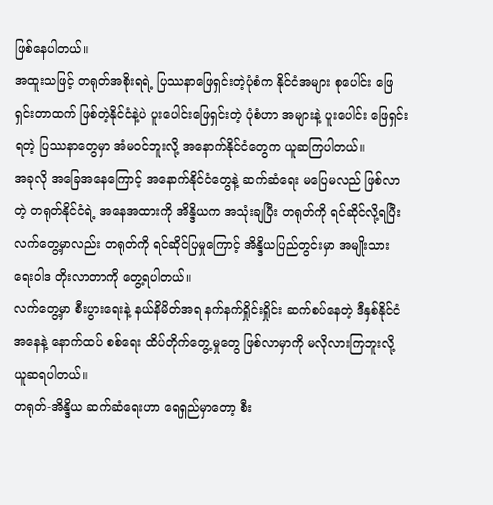ဖြစ်နေပါတယ်။
အထူးသဖြင့် တရုတ်အစိုးရရဲ့ ပြဿနာဖြေရှင်းတဲ့ပုံစံက နိုင်ငံအများ စုပေါင်း ဖြေရှင်းတာထက် ဖြစ်တဲ့နိုင်ငံနဲ့ပဲ ပူးပေါင်းဖြေရှင်းတဲ့ ပုံစံဟာ အများနဲ့ ပူးပေါင်း ဖြေရှင်းရတဲ့ ပြဿနာတွေမှာ အံမဝင်ဘူးလို့ အနောက်နိုင်ငံတွေက ယူဆကြပါတယ်။
အခုလို အခြေအနေကြောင့် အနောက်နိုင်ငံတွေနဲ့ ဆက်ဆံရေး မပြေမလည် ဖြစ်လာတဲ့ တရုတ်နိုင်ငံရဲ့ အနေအထားကို အိန္ဒိယက အသုံးချပြီး တရုတ်ကို ရင်ဆိုင်လို့ရပြီး လက်တွေ့မှာလည်း တရုတ်ကို ရင်ဆိုင်ပြမှုကြောင့် အိန္ဒိယပြည်တွင်းမှာ အမျိုးသားရေးဝါဒ တိုးလာတာကို တွေ့ရပါတယ်။
လက်တွေ့မှာ စီးပွားရေးနဲ့ နယ်နိမိတ်အရ နက်နက်ရှိုင်းရှိုင်း ဆက်စပ်နေတဲ့ ဒီနှစ်နိုင်ငံအနေနဲ့ နောက်ထပ် စစ်ရေး ထိပ်တိုက်တွေ့မှုတွေ ဖြစ်လာမှာကို မလိုလားကြဘူးလို့ ယူဆရပါတယ်။
တရုတ်-အိန္ဒိယ ဆက်ဆံရေးဟာ ရေရှည်မှာတော့ စီး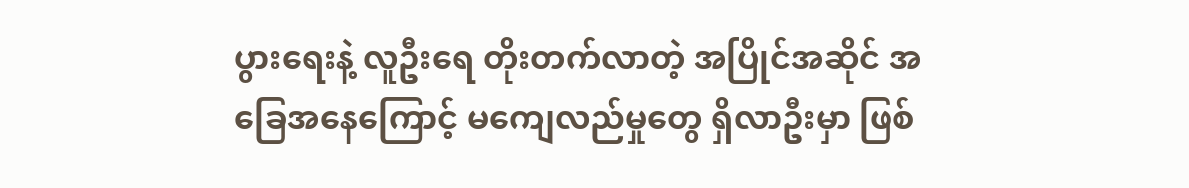ပွားရေးနဲ့ လူဦးရေ တိုးတက်လာတဲ့ အပြိုင်အဆိုင် အခြေအနေကြောင့် မကျေလည်မှုတွေ ရှိလာဦးမှာ ဖြစ်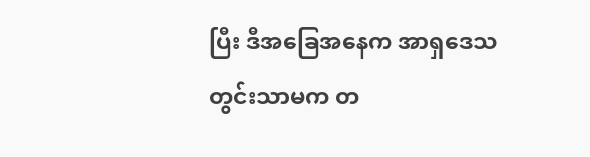ပြီး ဒီအခြေအနေက အာရှဒေသတွင်းသာမက တ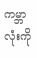ကမ္ဘာလုံးကို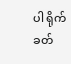ပါ ရိုက်ခတ်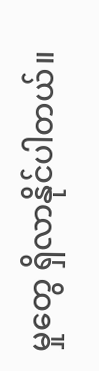မှုတွေ ရှိလာနိုင်ပါတယ်။